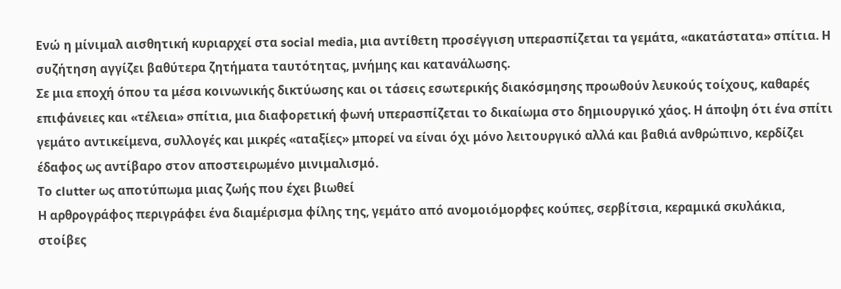Ενώ η μίνιμαλ αισθητική κυριαρχεί στα social media, μια αντίθετη προσέγγιση υπερασπίζεται τα γεμάτα, «ακατάστατα» σπίτια. Η συζήτηση αγγίζει βαθύτερα ζητήματα ταυτότητας, μνήμης και κατανάλωσης.
Σε μια εποχή όπου τα μέσα κοινωνικής δικτύωσης και οι τάσεις εσωτερικής διακόσμησης προωθούν λευκούς τοίχους, καθαρές επιφάνειες και «τέλεια» σπίτια, μια διαφορετική φωνή υπερασπίζεται το δικαίωμα στο δημιουργικό χάος. Η άποψη ότι ένα σπίτι γεμάτο αντικείμενα, συλλογές και μικρές «αταξίες» μπορεί να είναι όχι μόνο λειτουργικό αλλά και βαθιά ανθρώπινο, κερδίζει έδαφος ως αντίβαρο στον αποστειρωμένο μινιμαλισμό.
Το clutter ως αποτύπωμα μιας ζωής που έχει βιωθεί
Η αρθρογράφος περιγράφει ένα διαμέρισμα φίλης της, γεμάτο από ανομοιόμορφες κούπες, σερβίτσια, κεραμικά σκυλάκια, στοίβες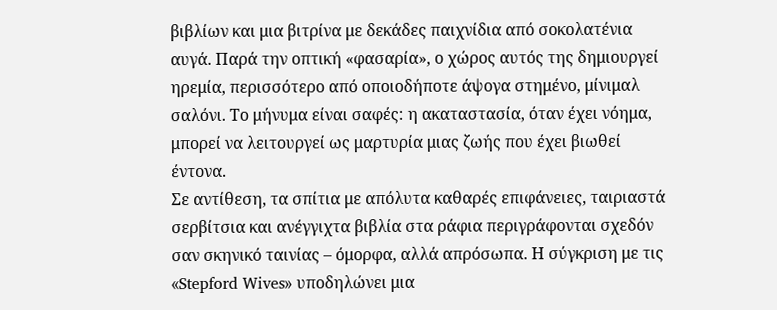βιβλίων και μια βιτρίνα με δεκάδες παιχνίδια από σοκολατένια αυγά. Παρά την οπτική «φασαρία», ο χώρος αυτός της δημιουργεί ηρεμία, περισσότερο από οποιοδήποτε άψογα στημένο, μίνιμαλ σαλόνι. Το μήνυμα είναι σαφές: η ακαταστασία, όταν έχει νόημα, μπορεί να λειτουργεί ως μαρτυρία μιας ζωής που έχει βιωθεί έντονα.
Σε αντίθεση, τα σπίτια με απόλυτα καθαρές επιφάνειες, ταιριαστά σερβίτσια και ανέγγιχτα βιβλία στα ράφια περιγράφονται σχεδόν σαν σκηνικό ταινίας – όμορφα, αλλά απρόσωπα. Η σύγκριση με τις «Stepford Wives» υποδηλώνει μια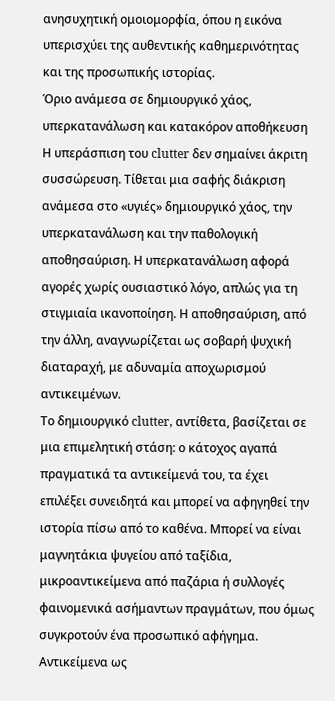ανησυχητική ομοιομορφία, όπου η εικόνα υπερισχύει της αυθεντικής καθημερινότητας και της προσωπικής ιστορίας.
Όριο ανάμεσα σε δημιουργικό χάος, υπερκατανάλωση και κατακόρον αποθήκευση
Η υπεράσπιση του clutter δεν σημαίνει άκριτη συσσώρευση. Τίθεται μια σαφής διάκριση ανάμεσα στο «υγιές» δημιουργικό χάος, την υπερκατανάλωση και την παθολογική αποθησαύριση. Η υπερκατανάλωση αφορά αγορές χωρίς ουσιαστικό λόγο, απλώς για τη στιγμιαία ικανοποίηση. Η αποθησαύριση, από την άλλη, αναγνωρίζεται ως σοβαρή ψυχική διαταραχή, με αδυναμία αποχωρισμού αντικειμένων.
Το δημιουργικό clutter, αντίθετα, βασίζεται σε μια επιμελητική στάση: ο κάτοχος αγαπά πραγματικά τα αντικείμενά του, τα έχει επιλέξει συνειδητά και μπορεί να αφηγηθεί την ιστορία πίσω από το καθένα. Μπορεί να είναι μαγνητάκια ψυγείου από ταξίδια, μικροαντικείμενα από παζάρια ή συλλογές φαινομενικά ασήμαντων πραγμάτων, που όμως συγκροτούν ένα προσωπικό αφήγημα.
Αντικείμενα ως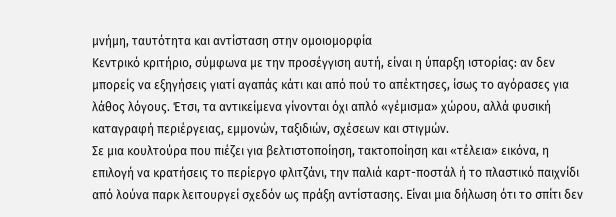μνήμη, ταυτότητα και αντίσταση στην ομοιομορφία
Κεντρικό κριτήριο, σύμφωνα με την προσέγγιση αυτή, είναι η ύπαρξη ιστορίας: αν δεν μπορείς να εξηγήσεις γιατί αγαπάς κάτι και από πού το απέκτησες, ίσως το αγόρασες για λάθος λόγους. Έτσι, τα αντικείμενα γίνονται όχι απλό «γέμισμα» χώρου, αλλά φυσική καταγραφή περιέργειας, εμμονών, ταξιδιών, σχέσεων και στιγμών.
Σε μια κουλτούρα που πιέζει για βελτιστοποίηση, τακτοποίηση και «τέλεια» εικόνα, η επιλογή να κρατήσεις το περίεργο φλιτζάνι, την παλιά καρτ-ποστάλ ή το πλαστικό παιχνίδι από λούνα παρκ λειτουργεί σχεδόν ως πράξη αντίστασης. Είναι μια δήλωση ότι το σπίτι δεν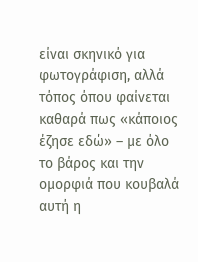είναι σκηνικό για φωτογράφιση, αλλά τόπος όπου φαίνεται καθαρά πως «κάποιος έζησε εδώ» – με όλο το βάρος και την ομορφιά που κουβαλά αυτή η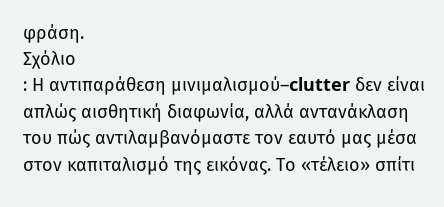φράση.
Σχόλιο
: Η αντιπαράθεση μινιμαλισμού–clutter δεν είναι απλώς αισθητική διαφωνία, αλλά αντανάκλαση του πώς αντιλαμβανόμαστε τον εαυτό μας μέσα στον καπιταλισμό της εικόνας. Το «τέλειο» σπίτι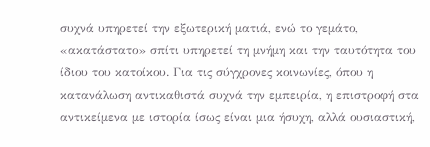συχνά υπηρετεί την εξωτερική ματιά, ενώ το γεμάτο, «ακατάστατο» σπίτι υπηρετεί τη μνήμη και την ταυτότητα του ίδιου του κατοίκου. Για τις σύγχρονες κοινωνίες, όπου η κατανάλωση αντικαθιστά συχνά την εμπειρία, η επιστροφή στα αντικείμενα με ιστορία ίσως είναι μια ήσυχη, αλλά ουσιαστική,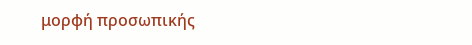μορφή προσωπικής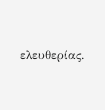ελευθερίας.